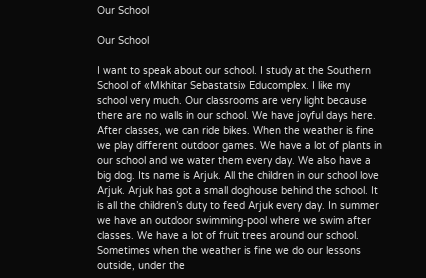Our School

Our School

I want to speak about our school. I study at the Southern School of «Mkhitar Sebastatsi» Educomplex. I like my school very much. Our classrooms are very light because there are no walls in our school. We have joyful days here. After classes, we can ride bikes. When the weather is fine we play different outdoor games. We have a lot of plants in our school and we water them every day. We also have a big dog. Its name is Arjuk. All the children in our school love Arjuk. Arjuk has got a small doghouse behind the school. It is all the children’s duty to feed Arjuk every day. In summer we have an outdoor swimming-pool where we swim after classes. We have a lot of fruit trees around our school. Sometimes when the weather is fine we do our lessons outside, under the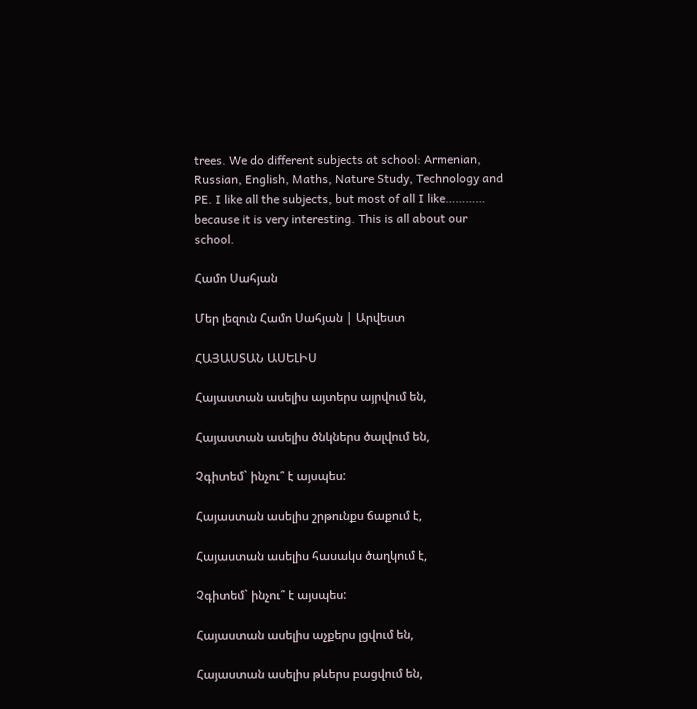trees. We do different subjects at school: Armenian, Russian, English, Maths, Nature Study, Technology and PE. I like all the subjects, but most of all I like………… because it is very interesting. This is all about our school.

Համո Սահյան

Մեր լեզուն Համո Սահյան | Արվեստ

ՀԱՅԱՍՏԱՆ ԱՍԵԼԻՍ

Հայաստան ասելիս այտերս այրվում են,

Հայաստան ասելիս ծնկներս ծալվում են,

Չգիտեմ` ինչու՞ է այսպես:

Հայաստան ասելիս շրթունքս ճաքում է,

Հայաստան ասելիս հասակս ծաղկում է,

Չգիտեմ` ինչու՞ է այսպես:

Հայաստան ասելիս աչքերս լցվում են,

Հայաստան ասելիս թևերս բացվում են,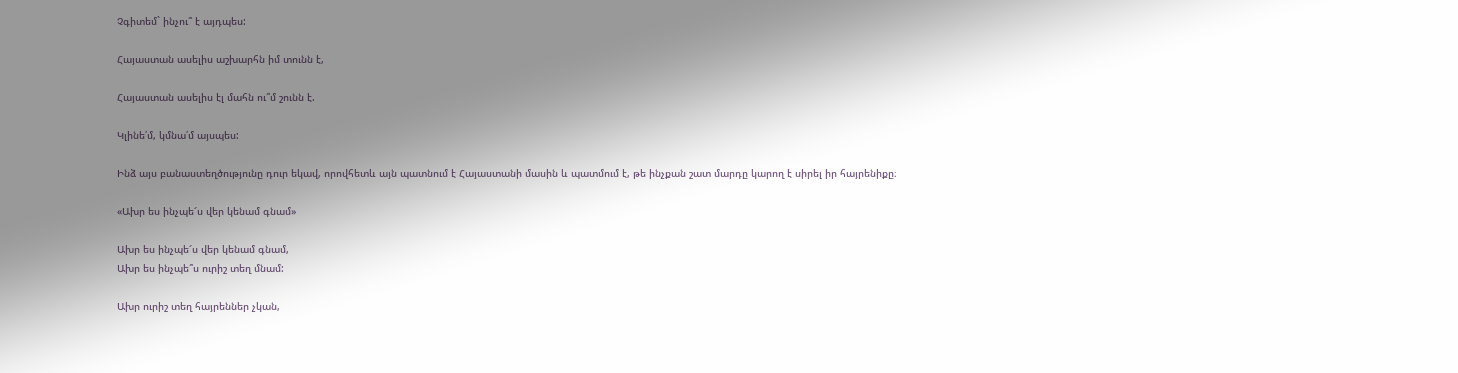Չգիտեմ` ինչու՞ է այդպես:

Հայաստան ասելիս աշխարհն իմ տունն է,

Հայաստան ասելիս էլ մահն ու՞մ շունն է.

Կլինե՛մ, կմնա՛մ այսպես:

Ինձ այս բանաստեղծությունը դուր եկավ, որովհետև այն պատնում է Հայաստանի մասին և պատմում է, թե ինչքան շատ մարդը կարող է սիրել իր հայրենիքը։

«Ախր ես ինչպե՜ս վեր կենամ գնամ»

Ախր ես ինչպե՜ս վեր կենամ գնամ,
Ախր ես ինչպե՞ս ուրիշ տեղ մնամ:

Ախր ուրիշ տեղ հայրեններ չկան,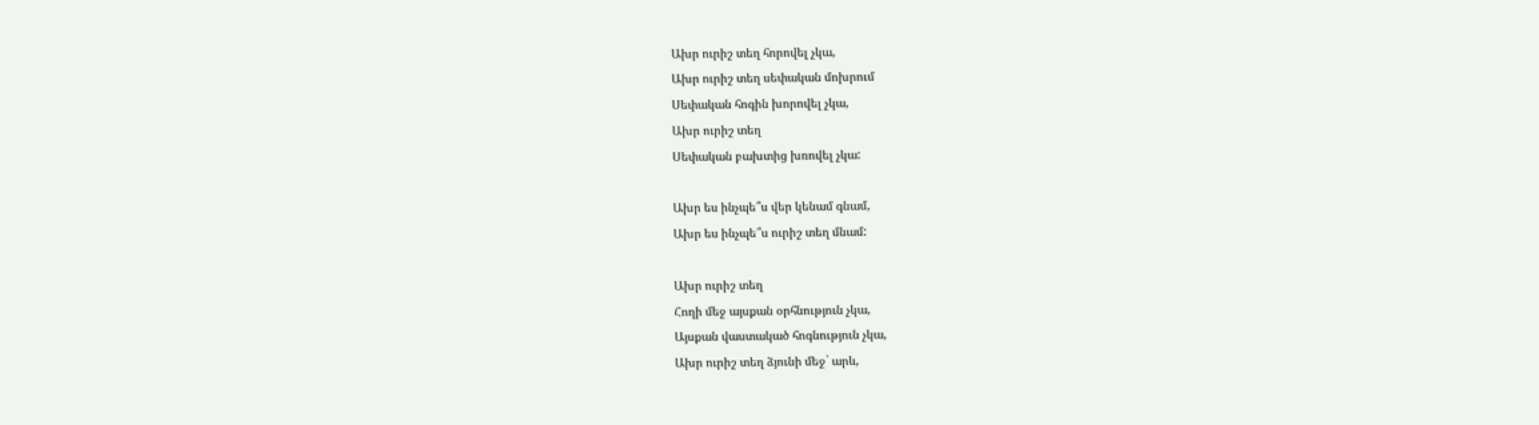Ախր ուրիշ տեղ հորովել չկա,
Ախր ուրիշ տեղ սեփական մոխրում
Սեփական հոգին խորովել չկա,
Ախր ուրիշ տեղ
Սեփական բախտից խռովել չկա:

Ախր ես ինչպե՞ս վեր կենամ գնամ,
Ախր ես ինչպե՞ս ուրիշ տեղ մնամ:

Ախր ուրիշ տեղ
Հողի մեջ այսքան օրհնություն չկա,
Այսքան վաստակած հոգնություն չկա,
Ախր ուրիշ տեղ ձյունի մեջ` արև,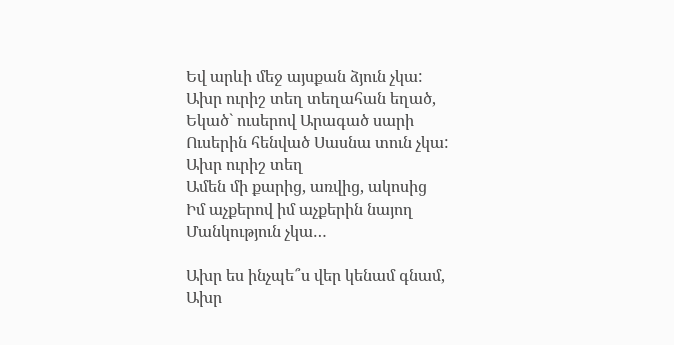Եվ արևի մեջ այսքան ձյուն չկա:
Ախր ուրիշ տեղ տեղահան եղած,
Եկած` ուսերով Արագած սարի
Ուսերին հենված Սասնա տուն չկա:
Ախր ուրիշ տեղ
Ամեն մի քարից, առվից, ակոսից
Իմ աչքերով իմ աչքերին նայող
Մանկություն չկա…

Ախր ես ինչպե՞ս վեր կենամ գնամ,
Ախր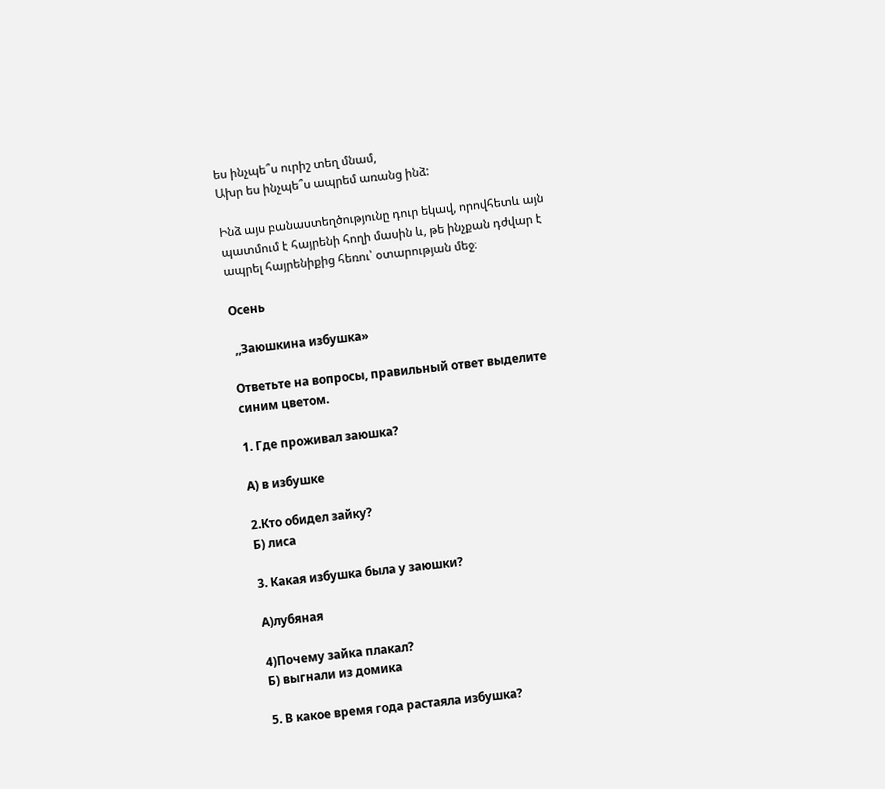ես ինչպե՞ս ուրիշ տեղ մնամ,
Ախր ես ինչպե՞ս ապրեմ առանց ինձ:

Ինձ այս բանաստեղծությունը դուր եկավ, որովհետև այն պատմում է հայրենի հողի մասին և, թե ինչքան դժվար է ապրել հայրենիքից հեռու՝ օտարության մեջ։

Осень

 ,,Заюшкина избушка»

Ответьте на вопросы, правильный ответ выделите синим цветом.

1. Где проживал заюшка?

А) в избушке

2.Кто обидел зайку?
Б) лиса

3. Какая избушка была у заюшки?

А)лубяная

4)Почему зайка плакал?
Б) выгнали из домика

5. В какое время года растаяла избушка?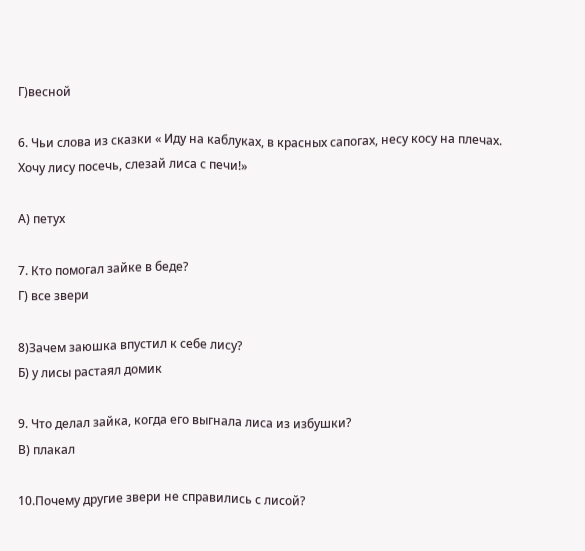Г)весной

6. Чьи слова из сказки « Иду на каблуках, в красных сапогах, несу косу на плечах. Хочу лису посечь, слезай лиса с печи!»

А) петух

7. Кто помогал зайке в беде?
Г) все звери

8)Зачем заюшка впустил к себе лису?
Б) у лисы растаял домик

9. Что делал зайка, когда его выгнала лиса из избушки?
В) плакал

10.Почему другие звери не справились с лисой?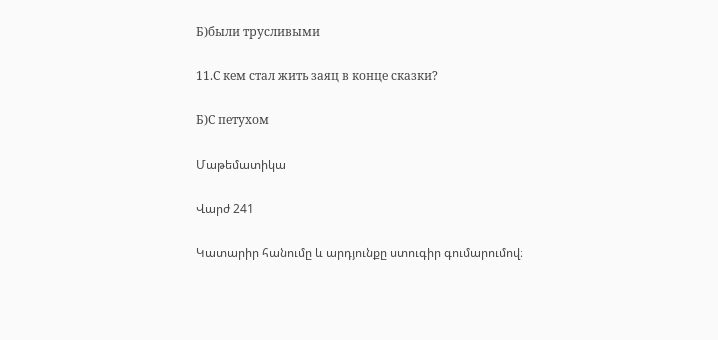Б)были трусливыми

11.С кем стал жить заяц в конце сказки?

Б)С петухом

Մաթեմատիկա

Վարժ 241

Կատարիր հանումը և արդյունքը ստուգիր գումարումով։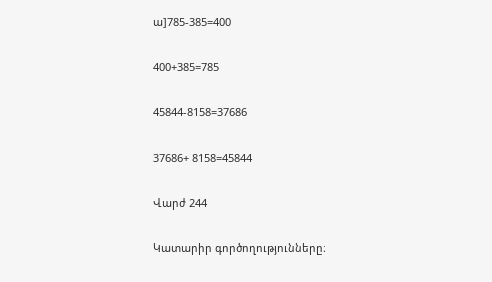ա]785-385=400

400+385=785

45844-8158=37686

37686+ 8158=45844

Վարժ 244

Կատարիր գործողությունները։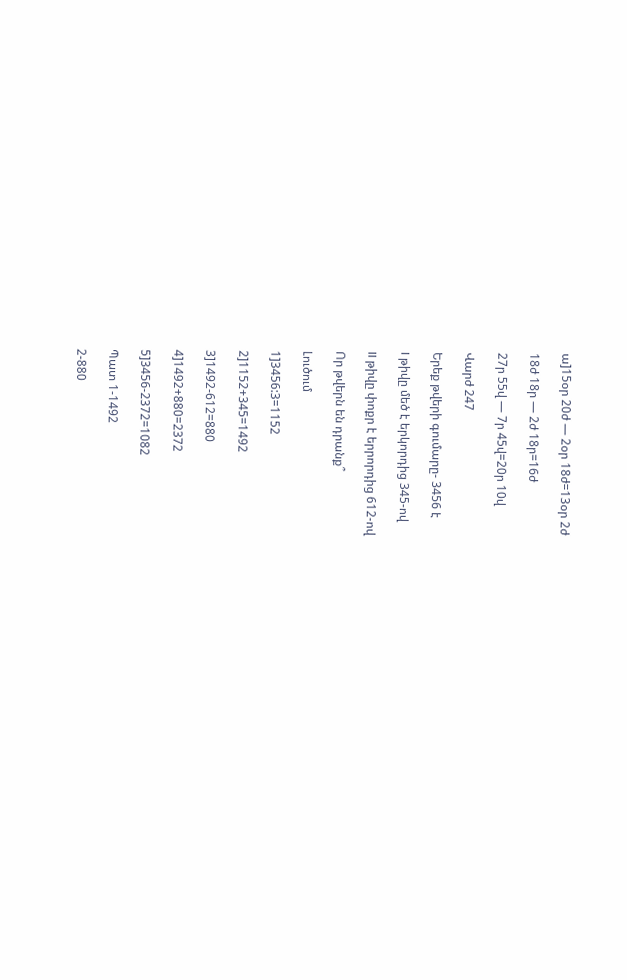ա]15օր 20ժ — 2օր 18ժ=13օր 2ժ

18ժ 18ր — 2ժ 18ր=16ժ

27ր 55վ — 7ր 45վ=20ր 10վ

Վարժ 247

Երեք թվերի գումարը- 3456 է

I թիվը մեծ է երկորդից 345-ով

II թիվը փոքր է երրորդից 612-ով

Որ թվերն են դրանք՞

Լուծում

1]3456:3=1152

2]1152+345=1492

3]1492-612=880

4]1492+880=2372

5]3456-2372=1082

Պատ 1-1492

2-880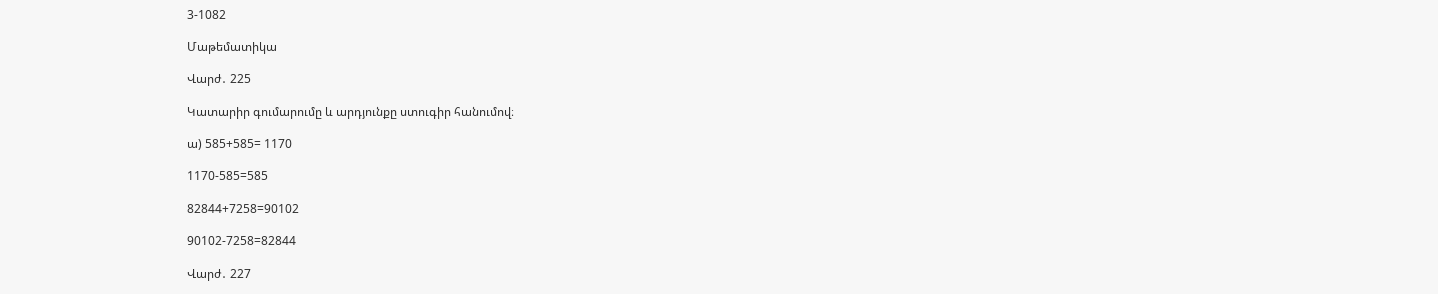3-1082

Մաթեմատիկա

Վարժ․ 225

Կատարիր գումարումը և արդյունքը ստուգիր հանումով։

ա) 585+585= 1170

1170-585=585

82844+7258=90102

90102-7258=82844

Վարժ․ 227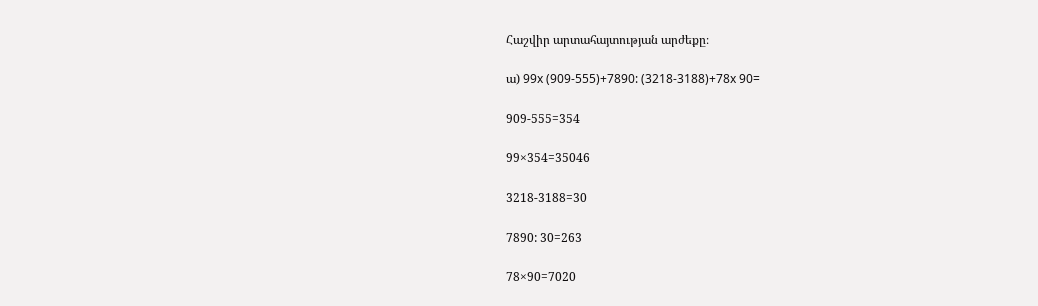Հաշվիր արտահայտության արժեքը։

ա) 99x (909-555)+7890: (3218-3188)+78x 90=

909-555=354

99×354=35046

3218-3188=30

7890: 30=263

78×90=7020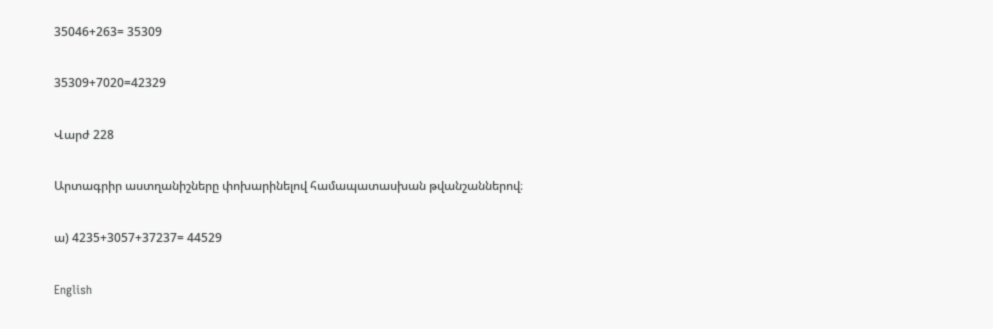35046+263= 35309

35309+7020=42329

Վարժ 228

Արտագրիր աստղանիշները փոխարինելով համապատասխան թվանշաններով։

ա) 4235+3057+37237= 44529

English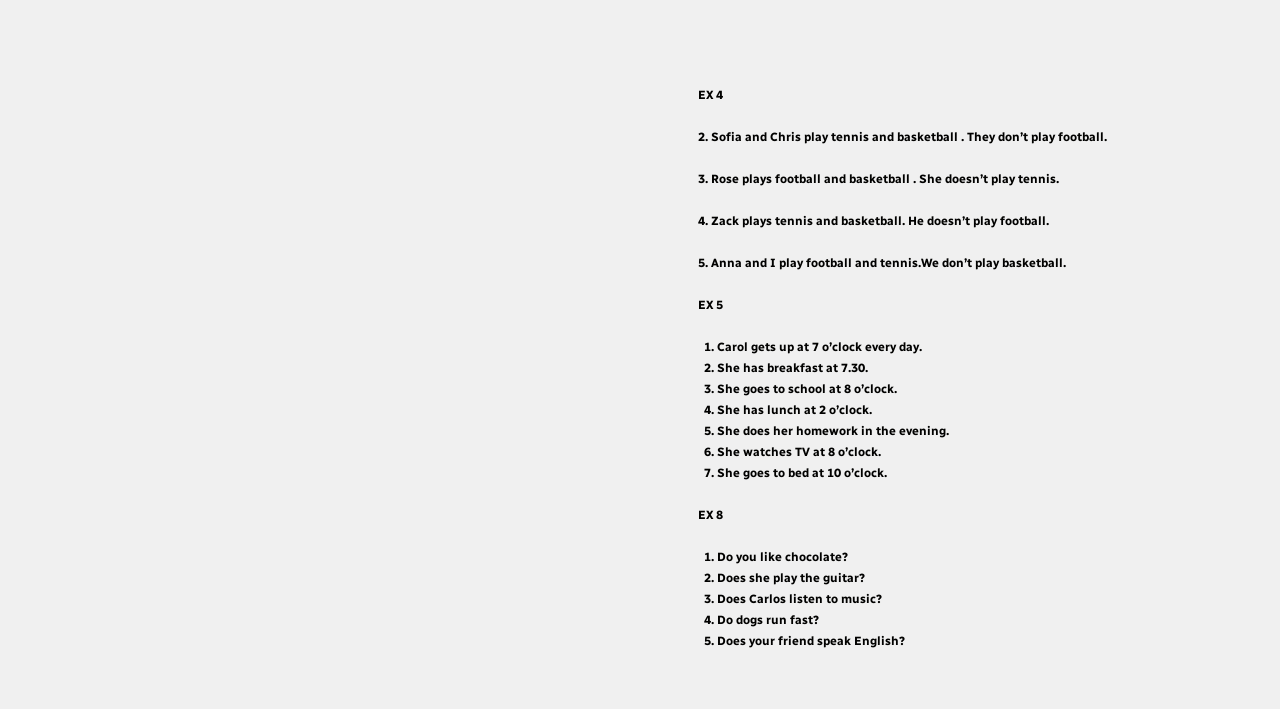EX 4

2. Sofia and Chris play tennis and basketball . They don’t play football.

3. Rose plays football and basketball . She doesn’t play tennis.

4. Zack plays tennis and basketball. He doesn’t play football.

5. Anna and I play football and tennis.We don’t play basketball.

EX 5

  1. Carol gets up at 7 o’clock every day.
  2. She has breakfast at 7.30.
  3. She goes to school at 8 o’clock.
  4. She has lunch at 2 o’clock.
  5. She does her homework in the evening.
  6. She watches TV at 8 o’clock.
  7. She goes to bed at 10 o’clock.

EX 8

  1. Do you like chocolate?
  2. Does she play the guitar?
  3. Does Carlos listen to music?
  4. Do dogs run fast?
  5. Does your friend speak English?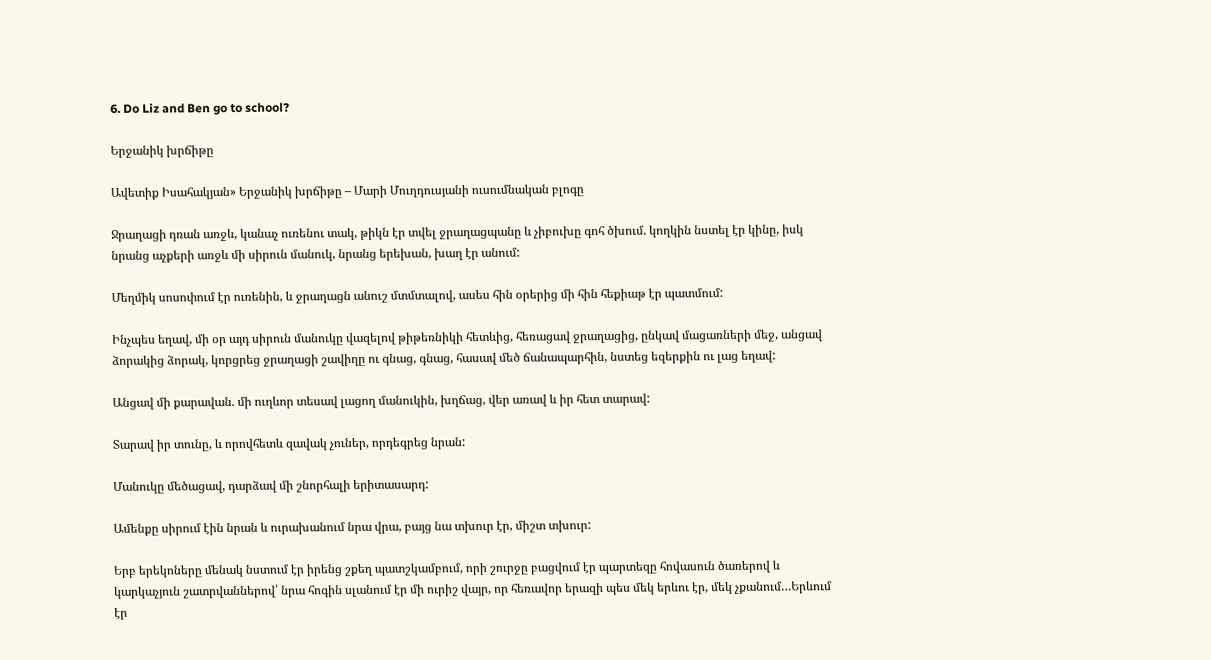6. Do Liz and Ben go to school?

Երջանիկ խրճիթը

Ավետիք Իսահակյան» Երջանիկ խրճիթը – Մարի Մուղդուսյանի ուսումնական բլոգը

Ջրաղացի դռան առջև, կանաչ ուռենու տակ, թիկն էր տվել ջրաղացպանը և չիբուխը գոհ ծխում. կողկին նստել էր կինը, իսկ նրանց աչքերի առջև մի սիրուն մանուկ, նրանց երեխան, խաղ էր անում:

Մեղմիկ սոսոփում էր ուռենին, և ջրաղացն անուշ մտմտալով, ասես հին օրերից մի հին հեքիաթ էր պատմում:

Ինչպես եղավ, մի օր այդ սիրուն մանուկը վազելով թիթեռնիկի հետևից, հեռացավ ջրաղացից, ընկավ մացառների մեջ, անցավ ձորակից ձորակ, կորցրեց ջրաղացի շավիղը ու գնաց, գնաց, հասավ մեծ ճանապարհին, նստեց եզերքին ու լաց եղավ:

Անցավ մի քարավան. մի ուղևոր տեսավ լացող մանուկին, խղճաց, վեր առավ և իր հետ տարավ:

Տարավ իր տունը, և որովհետև զավակ չուներ, որդեգրեց նրան:

Մանուկը մեծացավ, դարձավ մի շնորհալի երիտասարդ:

Ամենքը սիրում էին նրան և ուրախանում նրա վրա, բայց նա տխուր էր, միշտ տխուր:

Երբ երեկոները մենակ նստում էր իրենց շքեղ պատշկամբում, որի շուրջը բացվում էր պարտեզը հովասուն ծառերով և կարկաչյուն շատրվաններով՝ նրա հոգին սլանում էր մի ուրիշ վայր, որ հեռավոր երազի պես մեկ երևու էր, մեկ չքանում…Երևում էր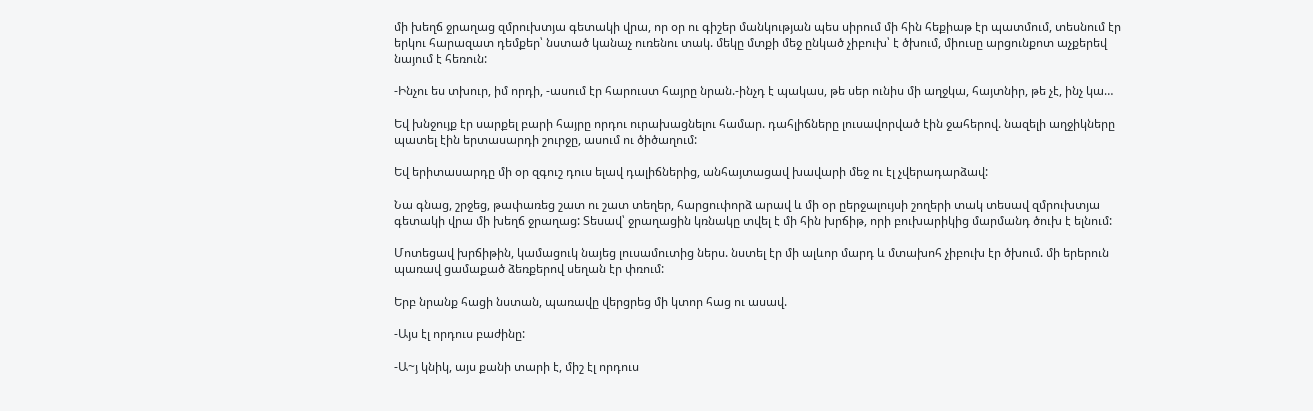մի խեղճ ջրաղաց զմրուխտյա գետակի վրա, որ օր ու գիշեր մանկության պես սիրում մի հին հեքիաթ էր պատմում, տեսնում էր երկու հարազատ դեմքեր՝ նստած կանաչ ուռենու տակ. մեկը մտքի մեջ ընկած չիբուխ՝ է ծխում, միուսը արցունքոտ աչքերեվ նայում է հեռուն:

-Ինչու ես տխուր, իմ որդի, -ասում էր հարուստ հայրը նրան.-ինչդ է պակաս, թե սեր ունիս մի աղջկա, հայտնիր, թե չէ, ինչ կա…

Եվ խնջույք էր սարքել բարի հայրը որդու ուրախացնելու համար. դահլիճները լուսավորված էին ջահերով. նազելի աղջիկները պատել էին երտասարդի շուրջը, ասում ու ծիծաղում:

Եվ երիտասարդը մի օր զգուշ դուս ելավ դալիճներից, անհայտացավ խավարի մեջ ու էլ չվերադարձավ:

Նա գնաց, շրջեց, թափառեց շատ ու շատ տեղեր, հարցուփորձ արավ և մի օր ըերջալույսի շողերի տակ տեսավ զմրուխտյա գետակի վրա մի խեղճ ջրաղաց: Տեսավ՝ ջրաղացին կռնակը տվել է մի հին խրճիթ, որի բուխարիկից մարմանդ ծուխ է ելնում:

Մոտեցավ խրճիթին, կամացուկ նայեց լուսամուտից ներս. նստել էր մի ալևոր մարդ և մտախոհ չիբուխ էր ծխում. մի երերուն պառավ ցամաքած ձեռքերով սեղան էր փռում:

Երբ նրանք հացի նստան, պառավը վերցրեց մի կտոր հաց ու ասավ.

-Այս էլ որդուս բաժինը:

-Ա~յ կնիկ, այս քանի տարի է, միշ էլ որդուս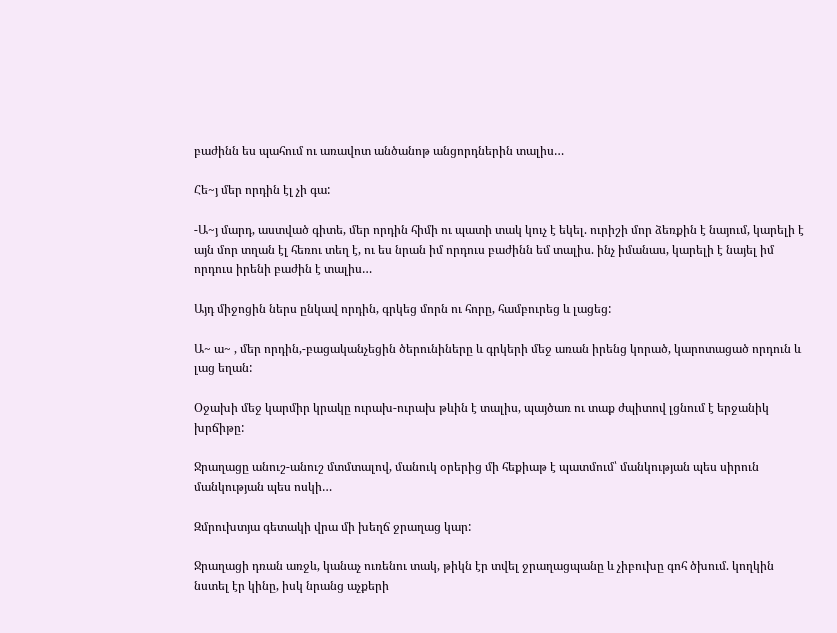բաժինն ես պահում ու առավոտ անծանոթ անցորդներին տալիս…

Հե~յ մեր որդին էլ չի գա:

-Ա~յ մարդ, աստված գիտե, մեր որդին հիմի ու պատի տակ կուչ է եկել. ուրիշի մոր ձեռքին է նայում, կարելի է այն մոր տղան էլ հեռու տեղ է, ու ես նրան իմ որդուս բաժինն եմ տալիս. ինչ իմանաս, կարելի է նայել իմ որդուս իրենի բաժին է տալիս…

Այդ միջոցին ներս ընկավ որդին, գրկեց մորն ու հորը, համբուրեց և լացեց:

Ա~ ա~ , մեր որդին,-բացականչեցին ծերունիները և գրկերի մեջ առան իրենց կորած, կարոտացած որդուն և լաց եղան:

Օջախի մեջ կարմիր կրակը ուրախ-ուրախ թևին է տալիս, պայծառ ու տաք ժպիտով լցնում է երջանիկ խրճիթը:

Ջրաղացը անուշ-անուշ մտմտալով, մանուկ օրերից մի հեքիաթ է պատմում՝ մանկության պես սիրուն մանկության պես ոսկի…

Զմրուխտյա գետակի վրա մի խեղճ ջրաղաց կար:

Ջրաղացի դռան առջև, կանաչ ուռենու տակ, թիկն էր տվել ջրաղացպանը և չիբուխը գոհ ծխում. կողկին նստել էր կինը, իսկ նրանց աչքերի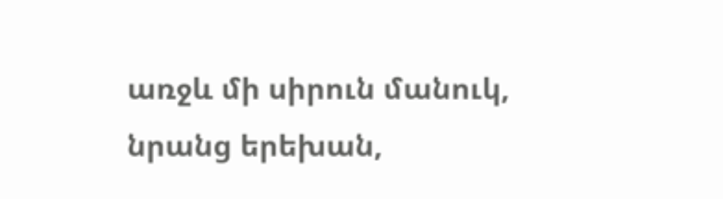առջև մի սիրուն մանուկ, նրանց երեխան,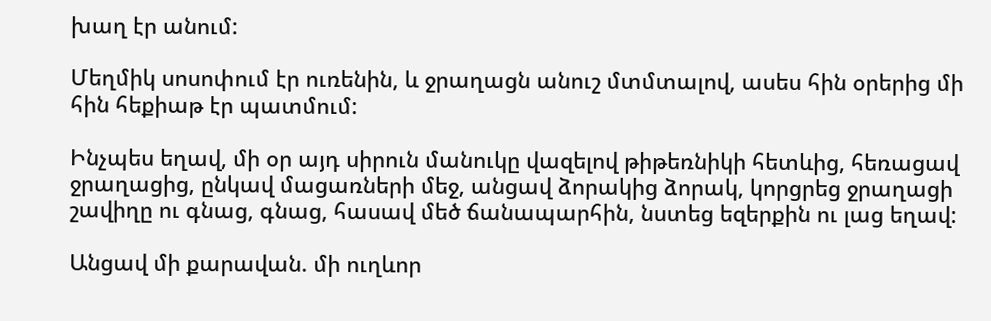խաղ էր անում:

Մեղմիկ սոսոփում էր ուռենին, և ջրաղացն անուշ մտմտալով, ասես հին օրերից մի հին հեքիաթ էր պատմում:

Ինչպես եղավ, մի օր այդ սիրուն մանուկը վազելով թիթեռնիկի հետևից, հեռացավ ջրաղացից, ընկավ մացառների մեջ, անցավ ձորակից ձորակ, կորցրեց ջրաղացի շավիղը ու գնաց, գնաց, հասավ մեծ ճանապարհին, նստեց եզերքին ու լաց եղավ:

Անցավ մի քարավան. մի ուղևոր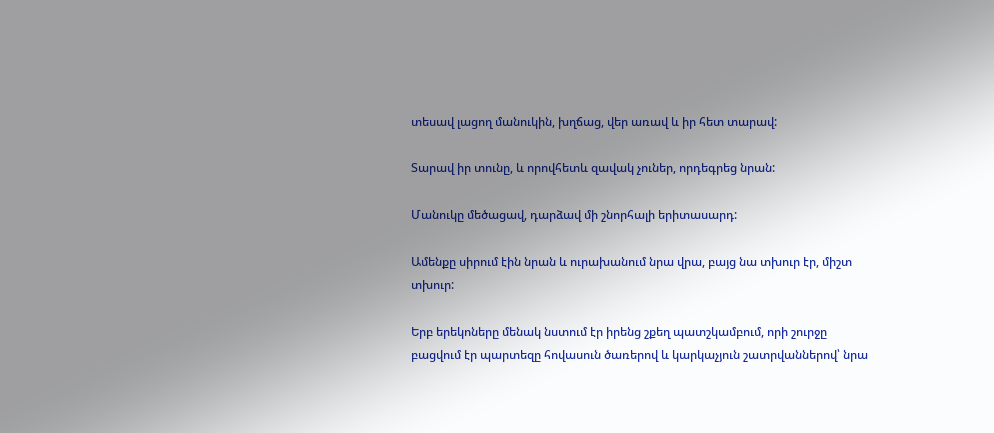տեսավ լացող մանուկին, խղճաց, վեր առավ և իր հետ տարավ:

Տարավ իր տունը, և որովհետև զավակ չուներ, որդեգրեց նրան:

Մանուկը մեծացավ, դարձավ մի շնորհալի երիտասարդ:

Ամենքը սիրում էին նրան և ուրախանում նրա վրա, բայց նա տխուր էր, միշտ տխուր:

Երբ երեկոները մենակ նստում էր իրենց շքեղ պատշկամբում, որի շուրջը բացվում էր պարտեզը հովասուն ծառերով և կարկաչյուն շատրվաններով՝ նրա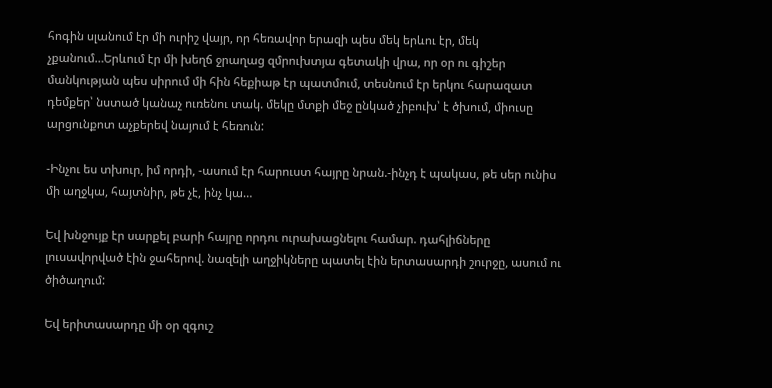հոգին սլանում էր մի ուրիշ վայր, որ հեռավոր երազի պես մեկ երևու էր, մեկ չքանում…Երևում էր մի խեղճ ջրաղաց զմրուխտյա գետակի վրա, որ օր ու գիշեր մանկության պես սիրում մի հին հեքիաթ էր պատմում, տեսնում էր երկու հարազատ դեմքեր՝ նստած կանաչ ուռենու տակ. մեկը մտքի մեջ ընկած չիբուխ՝ է ծխում, միուսը արցունքոտ աչքերեվ նայում է հեռուն:

-Ինչու ես տխուր, իմ որդի, -ասում էր հարուստ հայրը նրան.-ինչդ է պակաս, թե սեր ունիս մի աղջկա, հայտնիր, թե չէ, ինչ կա…

Եվ խնջույք էր սարքել բարի հայրը որդու ուրախացնելու համար. դահլիճները լուսավորված էին ջահերով. նազելի աղջիկները պատել էին երտասարդի շուրջը, ասում ու ծիծաղում:

Եվ երիտասարդը մի օր զգուշ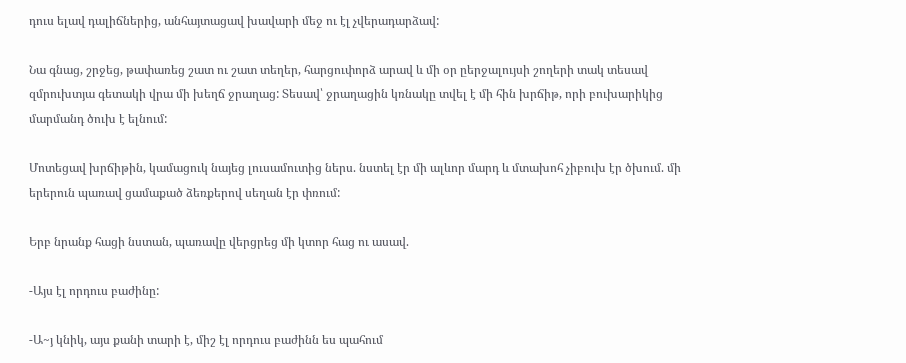դուս ելավ դալիճներից, անհայտացավ խավարի մեջ ու էլ չվերադարձավ:

Նա գնաց, շրջեց, թափառեց շատ ու շատ տեղեր, հարցուփորձ արավ և մի օր ըերջալույսի շողերի տակ տեսավ զմրուխտյա գետակի վրա մի խեղճ ջրաղաց: Տեսավ՝ ջրաղացին կռնակը տվել է մի հին խրճիթ, որի բուխարիկից մարմանդ ծուխ է ելնում:

Մոտեցավ խրճիթին, կամացուկ նայեց լուսամուտից ներս. նստել էր մի ալևոր մարդ և մտախոհ չիբուխ էր ծխում. մի երերուն պառավ ցամաքած ձեռքերով սեղան էր փռում:

Երբ նրանք հացի նստան, պառավը վերցրեց մի կտոր հաց ու ասավ.

-Այս էլ որդուս բաժինը:

-Ա~յ կնիկ, այս քանի տարի է, միշ էլ որդուս բաժինն ես պահում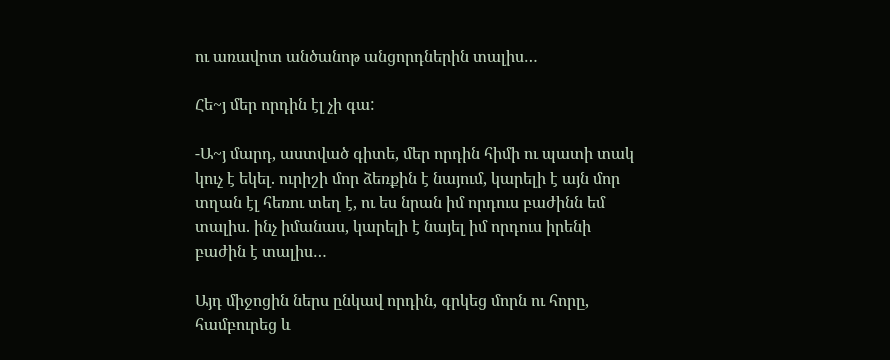ու առավոտ անծանոթ անցորդներին տալիս…

Հե~յ մեր որդին էլ չի գա:

-Ա~յ մարդ, աստված գիտե, մեր որդին հիմի ու պատի տակ կուչ է եկել. ուրիշի մոր ձեռքին է նայում, կարելի է այն մոր տղան էլ հեռու տեղ է, ու ես նրան իմ որդուս բաժինն եմ տալիս. ինչ իմանաս, կարելի է նայել իմ որդուս իրենի բաժին է տալիս…

Այդ միջոցին ներս ընկավ որդին, գրկեց մորն ու հորը, համբուրեց և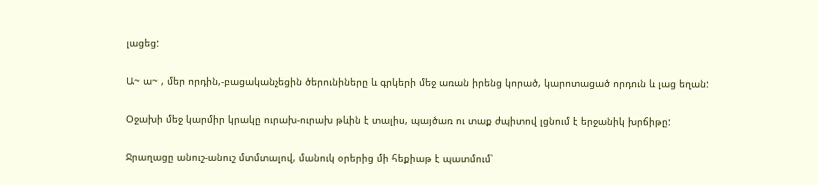լացեց:

Ա~ ա~ , մեր որդին,-բացականչեցին ծերունիները և գրկերի մեջ առան իրենց կորած, կարոտացած որդուն և լաց եղան:

Օջախի մեջ կարմիր կրակը ուրախ-ուրախ թևին է տալիս, պայծառ ու տաք ժպիտով լցնում է երջանիկ խրճիթը:

Ջրաղացը անուշ-անուշ մտմտալով, մանուկ օրերից մի հեքիաթ է պատմում՝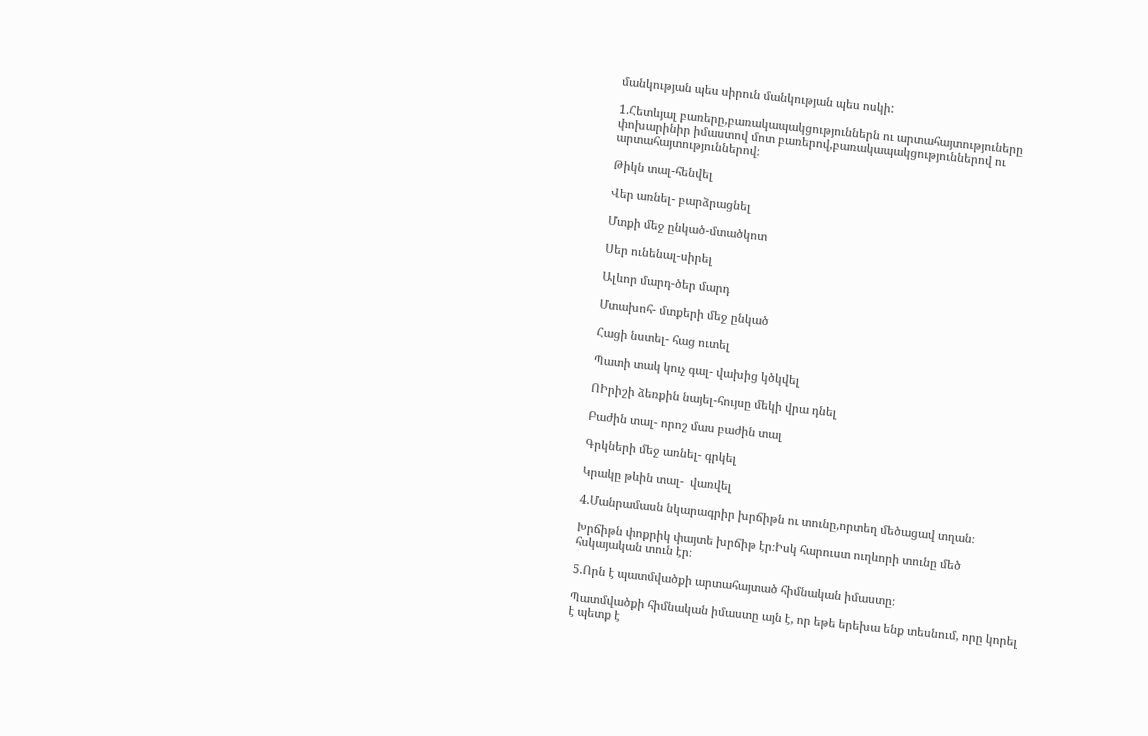մանկության պես սիրուն մանկության պես ոսկի:

1.Հետևյալ բառերը,բառակապակցություններն ու արտահայտություները փոխարինիր իմաստով մոտ բառերով,բառակապակցություններով ու արտահայտություններով։

Թիկն տալ-հենվել

Վեր առնել- բարձրացնել

Մտքի մեջ ընկած-մտածկոտ

Սեր ունենալ-սիրել

Ալևոր մարդ-ծեր մարդ

Մտախոհ- մտքերի մեջ ընկած

Հացի նստել- հաց ուտել

Պատի տակ կուչ գալ- վախից կծկվել

ՈԻրիշի ձեռքին նայել-հույսը մեկի վրա դնել

Բաժին տալ- որոշ մաս բաժին տալ

Գրկների մեջ առնել- գրկել

Կրակը թևին տալ-  վառվել

4.Մանրամասն նկարագրիր խրճիթն ու տունը,որտեղ մեծացավ տղան։

Խրճիթն փոքրիկ փայտե խրճիթ էր։Իսկ հարուստ ուղևորի տունը մեծ հսկայական տուն էր։

5.Որն է պատմվածքի արտահայտած հիմնական իմաստը։

Պատմվածքի հիմնական իմաստը այն է, որ եթե երեխա ենք տեսնում, որը կորել է պետք է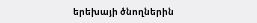երեխայի ծնողներին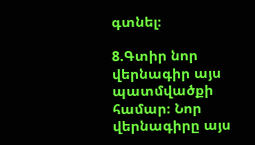գտնել։

8.Գտիր նոր վերնագիր այս պատմվածքի համար։ Նոր վերնագիրը այս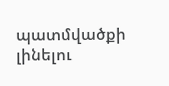պատմվածքի լինելու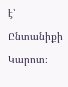է՝ Ընտանիքի Կարոտ։